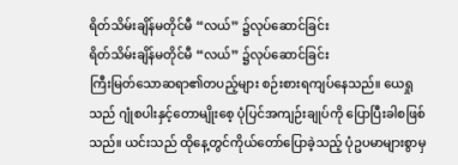ရိတ်သိမ်းချိန်မတိုင်မီ “လယ်” ၌လုပ်ဆောင်ခြင်း
ရိတ်သိမ်းချိန်မတိုင်မီ “လယ်” ၌လုပ်ဆောင်ခြင်း
ကြီးမြတ်သောဆရာ၏တပည့်များ စဉ်းစားရကျပ်နေသည်။ ယေရှုသည် ဂျုံစပါးနှင့်တောမျိုးစေ့ ပုံပြင်အကျဉ်းချုပ်ကို ပြောပြီးခါစဖြစ်သည်။ ယင်းသည် ထိုနေ့တွင်ကိုယ်တော်ပြောခဲ့သည့် ပုံဥပမာများစွာမှ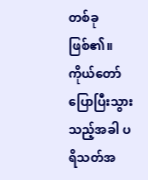တစ်ခုဖြစ်၏။ ကိုယ်တော်ပြောပြီးသွားသည့်အခါ ပရိသတ်အ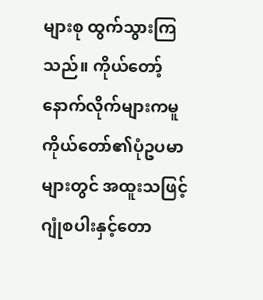များစု ထွက်သွားကြသည်။ ကိုယ်တော့်နောက်လိုက်များကမူ ကိုယ်တော်၏ပုံဥပမာများတွင် အထူးသဖြင့် ဂျုံစပါးနှင့်တော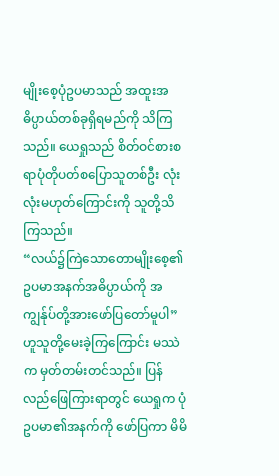မျိုးစေ့ပုံဥပမာသည် အထူးအဓိပ္ပာယ်တစ်ခုရှိရမည်ကို သိကြသည်။ ယေရှုသည် စိတ်ဝင်စားစရာပုံတိုပတ်စပြောသူတစ်ဦး လုံးလုံးမဟုတ်ကြောင်းကို သူတို့သိကြသည်။
“လယ်၌ကြဲသောတောမျိုးစေ့၏ ဥပမာအနက်အဓိပ္ပာယ်ကို အကျွန်ုပ်တို့အားဖော်ပြတော်မူပါ” ဟူသူတို့မေးခဲ့ကြကြောင်း မဿဲက မှတ်တမ်းတင်သည်။ ပြန်လည်ဖြေကြားရာတွင် ယေရှုက ပုံဥပမာ၏အနက်ကို ဖော်ပြကာ မိမိ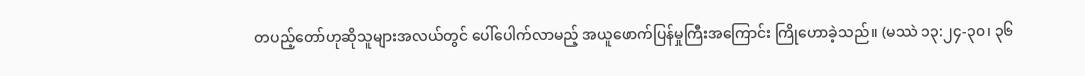တပည့်တော်ဟုဆိုသူများအလယ်တွင် ပေါ်ပေါက်လာမည့် အယူဖောက်ပြန်မှုကြီးအကြောင်း ကြိုဟောခဲ့သည်။ (မဿဲ ၁၃:၂၄-၃၀၊ ၃၆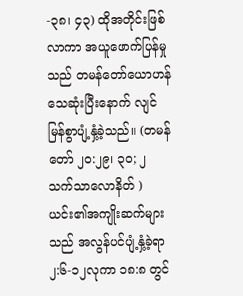-၃၈၊ ၄၃) ထိုအတိုင်းဖြစ်လာကာ အယူဖောက်ပြန်မှုသည် တမန်တော်ယောဟန်သေဆုံးပြီးနောက် လျင်မြန်စွာပျံ့နှံ့ခဲ့သည်။ (တမန်တော် ၂၀:၂၉၊ ၃၀; ၂ သက်သာလောနိတ် ) ယင်း၏အကျိုးဆက်များသည် အလွန်ပင်ပျံ့နှံ့ခဲ့ရာ ၂:၆-၁၂လုကာ ၁၈:၈ တွင်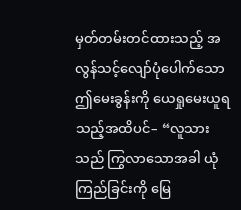မှတ်တမ်းတင်ထားသည့် အလွန်သင့်လျော်ပုံပေါက်သော ဤမေးခွန်းကို ယေရှုမေးယူရသည့်အထိပင်– “လူသားသည် ကြွလာသောအခါ ယုံကြည်ခြင်းကို မြေ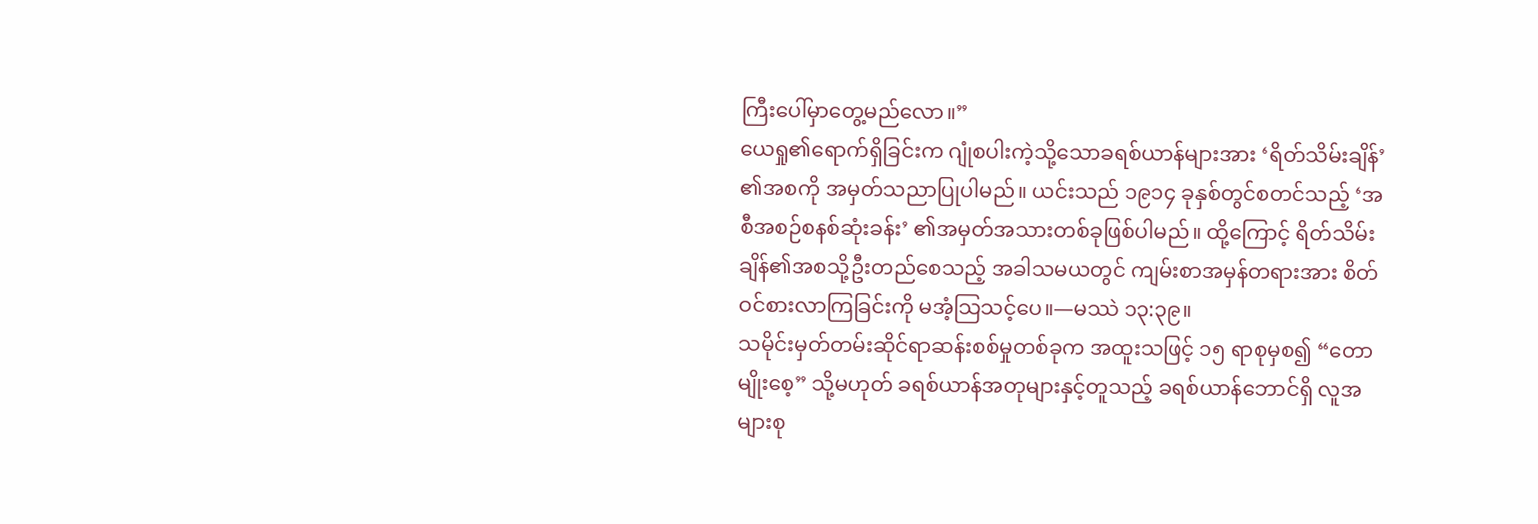ကြီးပေါ်မှာတွေ့မည်လော။”
ယေရှု၏ရောက်ရှိခြင်းက ဂျုံစပါးကဲ့သို့သောခရစ်ယာန်များအား ‘ရိတ်သိမ်းချိန်’ ၏အစကို အမှတ်သညာပြုပါမည်။ ယင်းသည် ၁၉၁၄ ခုနှစ်တွင်စတင်သည့် ‘အစီအစဉ်စနစ်ဆုံးခန်း’ ၏အမှတ်အသားတစ်ခုဖြစ်ပါမည်။ ထို့ကြောင့် ရိတ်သိမ်းချိန်၏အစသို့ဦးတည်စေသည့် အခါသမယတွင် ကျမ်းစာအမှန်တရားအား စိတ်ဝင်စားလာကြခြင်းကို မအံ့သြသင့်ပေ။—မဿဲ ၁၃:၃၉။
သမိုင်းမှတ်တမ်းဆိုင်ရာဆန်းစစ်မှုတစ်ခုက အထူးသဖြင့် ၁၅ ရာစုမှစ၍ “တောမျိုးစေ့” သို့မဟုတ် ခရစ်ယာန်အတုများနှင့်တူသည့် ခရစ်ယာန်ဘောင်ရှိ လူအများစု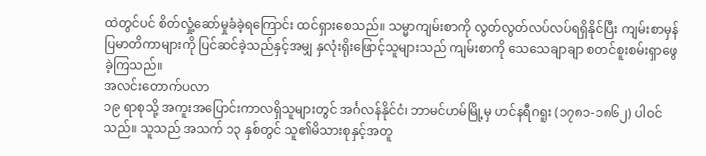ထဲတွင်ပင် စိတ်လှုံ့ဆော်မှုခံခဲ့ရကြောင်း ထင်ရှားစေသည်။ သမ္မာကျမ်းစာကို လွတ်လွတ်လပ်လပ်ရရှိနိုင်ပြီး ကျမ်းစာမှန်ပြမာတိကာများကို ပြင်ဆင်ခဲ့သည်နှင့်အမျှ နှလုံးရိုးဖြောင့်သူများသည် ကျမ်းစာကို သေသေချာချာ စတင်စူးစမ်းရှာဖွေခဲ့ကြသည်။
အလင်းတောက်ပလာ
၁၉ ရာစုသို့ အကူးအပြောင်းကာလရှိသူများတွင် အင်္ဂလန်နိုင်ငံ၊ ဘာမင်ဟမ်မြို့မှ ဟင်နရီဂရူး (၁၇၈၁-၁၈၆၂) ပါဝင်သည်။ သူသည် အသက် ၁၃ နှစ်တွင် သူ၏မိသားစုနှင့်အတူ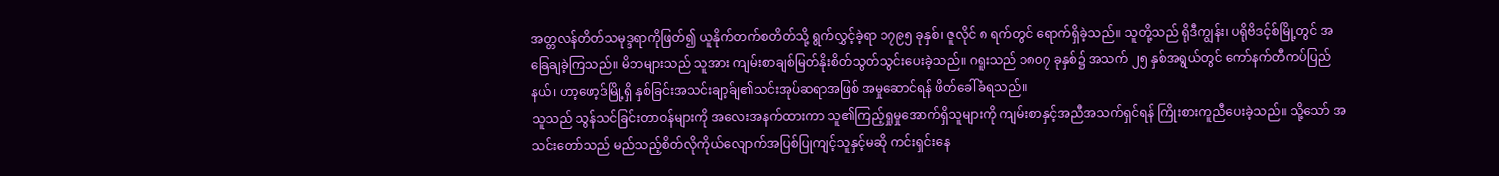အတ္တလန်တိတ်သမုဒ္ဒရာကိုဖြတ်၍ ယူနိုက်တက်စတိတ်သို့ ရွက်လွှင့်ခဲ့ရာ ၁၇၉၅ ခုနှစ်၊ ဇူလိုင် ၈ ရက်တွင် ရောက်ရှိခဲ့သည်။ သူတို့သည် ရိုဒီကျွန်း၊ ပရိုဗိဒင့်စ်မြို့တွင် အခြေချခဲ့ကြသည်။ မိဘများသည် သူအား ကျမ်းစာချစ်မြတ်နိုးစိတ်သွတ်သွင်းပေးခဲ့သည်။ ဂရူးသည် ၁၈၀၇ ခုနှစ်၌ အသက် ၂၅ နှစ်အရွယ်တွင် ကော်နက်တီကပ်ပြည်နယ်၊ ဟာ့ဖော့ဒ်မြို့ရှိ နှစ်ခြင်းအသင်းချာ့ခ်ျ၏သင်းအုပ်ဆရာအဖြစ် အမှုဆောင်ရန် ဖိတ်ခေါ်ခံရသည်။
သူသည် သွန်သင်ခြင်းတာဝန်များကို အလေးအနက်ထားကာ သူ၏ကြည့်ရှုမှုအောက်ရှိသူများကို ကျမ်းစာနှင့်အညီအသက်ရှင်ရန် ကြိုးစားကူညီပေးခဲ့သည်။ သို့သော် အသင်းတော်သည် မည်သည့်စိတ်လိုကိုယ်လျောက်အပြစ်ပြုကျင့်သူနှင့်မဆို ကင်းရှင်းနေ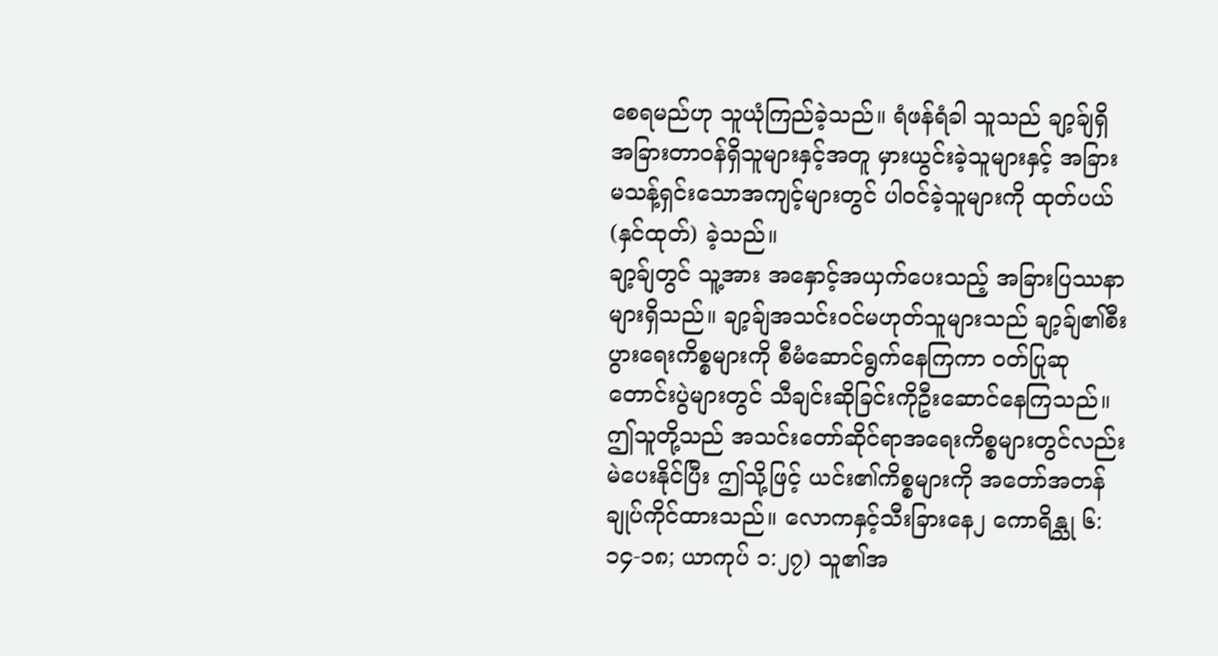စေရမည်ဟု သူယုံကြည်ခဲ့သည်။ ရံဖန်ရံခါ သူသည် ချာ့ခ်ျရှိအခြားတာဝန်ရှိသူများနှင့်အတူ မှားယွင်းခဲ့သူများနှင့် အခြားမသန့်ရှင်းသောအကျင့်များတွင် ပါဝင်ခဲ့သူများကို ထုတ်ပယ် (နှင်ထုတ်) ခဲ့သည်။
ချာ့ခ်ျတွင် သူ့အား အနှောင့်အယှက်ပေးသည့် အခြားပြဿနာများရှိသည်။ ချာ့ခ်ျအသင်းဝင်မဟုတ်သူများသည် ချာ့ခ်ျ၏စီးပွားရေးကိစ္စများကို စီမံဆောင်ရွက်နေကြကာ ဝတ်ပြုဆုတောင်းပွဲများတွင် သီချင်းဆိုခြင်းကိုဦးဆောင်နေကြသည်။ ဤသူတို့သည် အသင်းတော်ဆိုင်ရာအရေးကိစ္စများတွင်လည်း မဲပေးနိုင်ပြီး ဤသို့ဖြင့် ယင်း၏ကိစ္စများကို အတော်အတန်ချုပ်ကိုင်ထားသည်။ လောကနှင့်သီးခြားနေ၂ ကောရိန္သု ၆:၁၄-၁၈; ယာကုပ် ၁:၂၇) သူ၏အ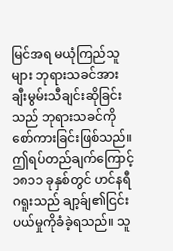မြင်အရ မယုံကြည်သူများ ဘုရားသခင်အား ချီးမွမ်းသီချင်းဆိုခြင်းသည် ဘုရားသခင်ကိုစော်ကားခြင်းဖြစ်သည်။ ဤရပ်တည်ချက်ကြောင့် ၁၈၁၁ ခုနှစ်တွင် ဟင်နရီဂရူးသည် ချာ့ခ်ျ၏ငြင်းပယ်မှုကိုခံခဲ့ရသည်။ သူ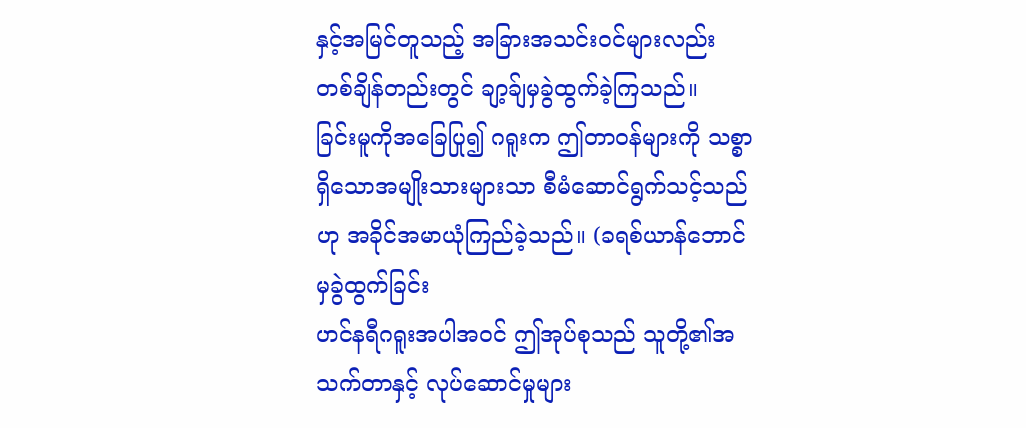နှင့်အမြင်တူသည့် အခြားအသင်းဝင်များလည်း တစ်ချိန်တည်းတွင် ချာ့ခ်ျမှခွဲထွက်ခဲ့ကြသည်။
ခြင်းမူကိုအခြေပြု၍ ဂရူးက ဤတာဝန်များကို သစ္စာရှိသောအမျိုးသားများသာ စီမံဆောင်ရွက်သင့်သည်ဟု အခိုင်အမာယုံကြည်ခဲ့သည်။ (ခရစ်ယာန်ဘောင်မှခွဲထွက်ခြင်း
ဟင်နရီဂရူးအပါအဝင် ဤအုပ်စုသည် သူတို့၏အသက်တာနှင့် လုပ်ဆောင်မှုများ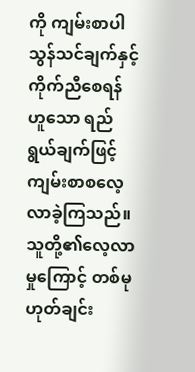ကို ကျမ်းစာပါသွန်သင်ချက်နှင့်ကိုက်ညီစေရန်ဟူသော ရည်ရွယ်ချက်ဖြင့် ကျမ်းစာစလေ့လာခဲ့ကြသည်။ သူတို့၏လေ့လာမှုကြောင့် တစ်မုဟုတ်ချင်း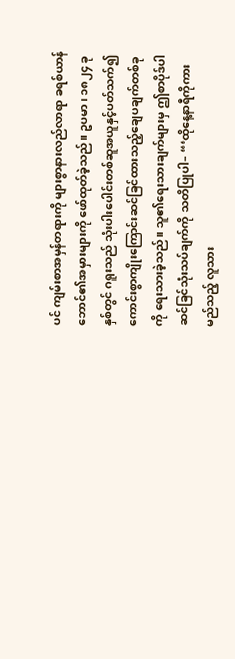ပင် ကျမ်းစာအမှန်တရားကို များစွာနားလည်လာရာ ခရစ်ယာန်ဘောင်၏အမှားများကို ဖော်ထုတ်ခဲ့သည်။ ဥပမာ၊ ၁၈၂၄ ခုနှစ်တွင် ဂရူးသည် သုံးပါးပေါင်းတစ်ဆူအယူနှင့်ပတ်သက်၍ ကောင်းစွာကျိုးကြောင်းဆင်ခြင်ထားသည့်ချေပချက်တစ်ခုကို ရေးသားခဲ့သည်။ သူ၏ရေးသားချက်များမှ ဤစာပိုဒ်ပါ ဆင်ခြင်သုံးသပ်ချက်ကို သတိပြုပါ– “‘ထိုနေ့နာရီကိုကား မည်သည့် လူသား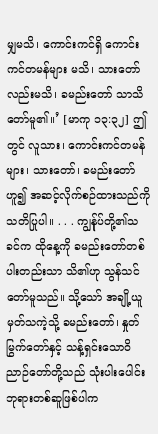မျှမသိ၊ ကောင်းကင်ရှိ ကောင်းကင်တမန်များ မသိ၊ သားတော် လည်းမသိ၊ ခမည်းတော် သာသိတော်မူ၏။’ [မာကု ၁၃:၃၂] ဤတွင် လူသား၊ ကောင်းကင်တမန်များ၊ သားတော်၊ ခမည်းတော်ဟူ၍ အဆင့်လိုက်စဉ်ထားသည်ကို သတိပြုပါ။ . . . ကျွန်ုပ်တို့၏သခင်က ထိုနေ့ကို ခမည်းတော်တစ်ပါးတည်းသာ သိ၏ဟု သွန်သင်တော်မူသည်။ သို့သော် အချို့ယူမှတ်သကဲ့သို့ ခမည်းတော်၊ နှုတ်မြွက်တော်နှင့် သန့်ရှင်းသောဝိညာဉ်တော်တို့သည် သုံးပါးပေါင်းဘုရားတစ်ဆူဖြစ်ပါက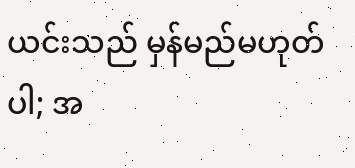ယင်းသည် မှန်မည်မဟုတ်ပါ; အ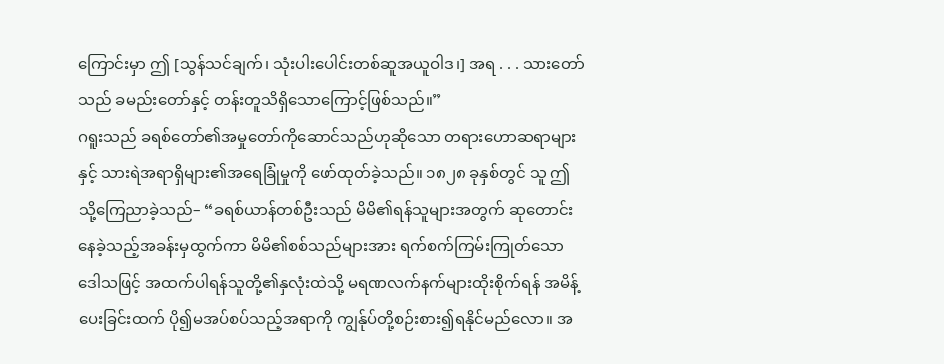ကြောင်းမှာ ဤ [သွန်သင်ချက်၊ သုံးပါးပေါင်းတစ်ဆူအယူဝါဒ၊] အရ . . . သားတော်သည် ခမည်းတော်နှင့် တန်းတူသိရှိသောကြောင့်ဖြစ်သည်။”
ဂရူးသည် ခရစ်တော်၏အမှုတော်ကိုဆောင်သည်ဟုဆိုသော တရားဟောဆရာများနှင့် သားရဲအရာရှိများ၏အရေခြုံမှုကို ဖော်ထုတ်ခဲ့သည်။ ၁၈၂၈ ခုနှစ်တွင် သူ ဤသို့ကြေညာခဲ့သည်– “ခရစ်ယာန်တစ်ဦးသည် မိမိ၏ရန်သူများအတွက် ဆုတောင်းနေခဲ့သည့်အခန်းမှထွက်ကာ မိမိ၏စစ်သည်များအား ရက်စက်ကြမ်းကြုတ်သောဒေါသဖြင့် အထက်ပါရန်သူတို့၏နှလုံးထဲသို့ မရဏလက်နက်များထိုးစိုက်ရန် အမိန့်ပေးခြင်းထက် ပို၍မအပ်စပ်သည့်အရာကို ကျွန်ုပ်တို့စဉ်းစား၍ရနိုင်မည်လော။ အ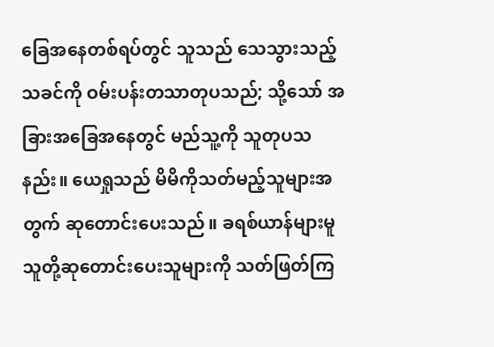ခြေအနေတစ်ရပ်တွင် သူသည် သေသွားသည့်သခင်ကို ဝမ်းပန်းတသာတုပသည်; သို့သော် အခြားအခြေအနေတွင် မည်သူ့ကို သူတုပသနည်း။ ယေရှုသည် မိမိကိုသတ်မည့်သူများအတွက် ဆုတောင်းပေးသည်။ ခရစ်ယာန်များမူ သူတို့ဆုတောင်းပေးသူများကို သတ်ဖြတ်ကြ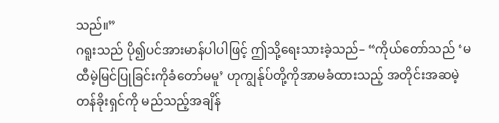သည်။”
ဂရူးသည် ပို၍ပင်အားမာန်ပါပါဖြင့် ဤသို့ရေးသားခဲ့သည်– “ကိုယ်တော်သည် ‘မထီမဲ့မြင်ပြုခြင်းကိုခံတော်မမူ’ ဟုကျွန်ုပ်တို့ကိုအာမခံထားသည့် အတိုင်းအဆမဲ့တန်ခိုးရှင်ကို မည်သည့်အချိန်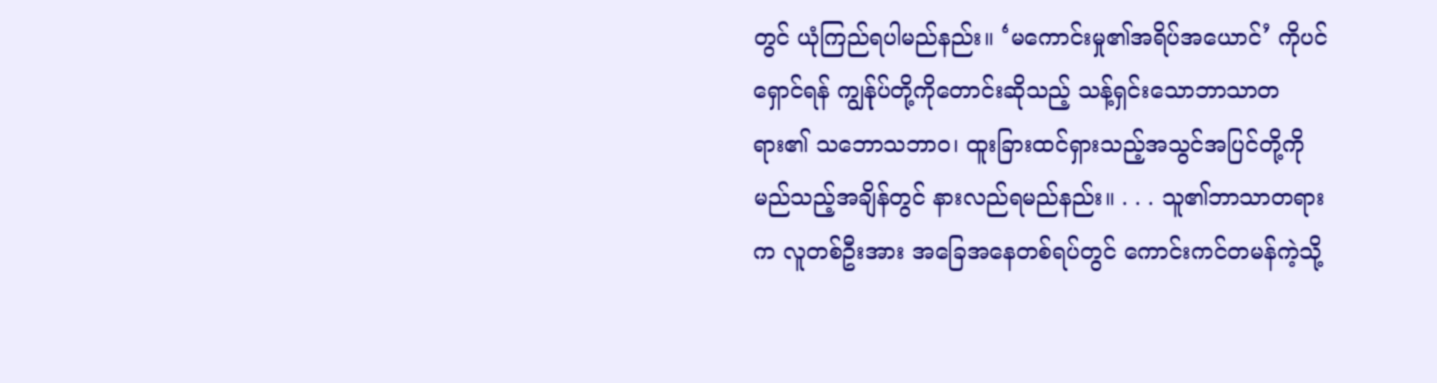တွင် ယုံကြည်ရပါမည်နည်း။ ‘မကောင်းမှု၏အရိပ်အယောင်’ ကိုပင်ရှောင်ရန် ကျွန်ုပ်တို့ကိုတောင်းဆိုသည့် သန့်ရှင်းသောဘာသာတရား၏ သဘောသဘာဝ၊ ထူးခြားထင်ရှားသည့်အသွင်အပြင်တို့ကို မည်သည့်အချိန်တွင် နားလည်ရမည်နည်း။ . . . သူ၏ဘာသာတရားက လူတစ်ဦးအား အခြေအနေတစ်ရပ်တွင် ကောင်းကင်တမန်ကဲ့သို့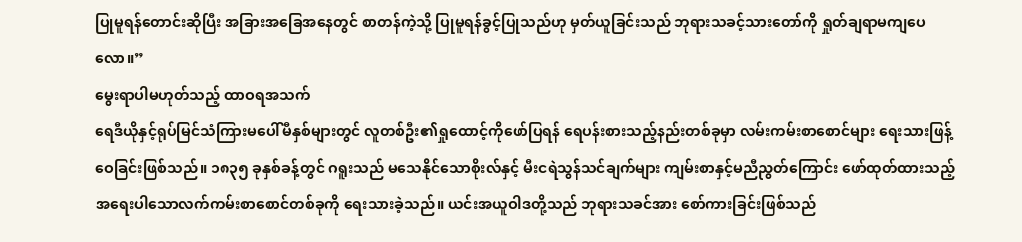ပြုမူရန်တောင်းဆိုပြီး အခြားအခြေအနေတွင် စာတန်ကဲ့သို့ ပြုမူရန်ခွင့်ပြုသည်ဟု မှတ်ယူခြင်းသည် ဘုရားသခင့်သားတော်ကို ရှုတ်ချရာမကျပေလော။”
မွေးရာပါမဟုတ်သည့် ထာဝရအသက်
ရေဒီယိုနှင့်ရုပ်မြင်သံကြားမပေါ်မီနှစ်များတွင် လူတစ်ဦး၏ရှုထောင့်ကိုဖော်ပြရန် ရေပန်းစားသည့်နည်းတစ်ခုမှာ လမ်းကမ်းစာစောင်များ ရေးသားဖြန့်ဝေခြင်းဖြစ်သည်။ ၁၈၃၅ ခုနှစ်ခန့်တွင် ဂရူးသည် မသေနိုင်သောစိုးလ်နှင့် မီးငရဲသွန်သင်ချက်များ ကျမ်းစာနှင့်မညီညွတ်ကြောင်း ဖော်ထုတ်ထားသည့် အရေးပါသောလက်ကမ်းစာစောင်တစ်ခုကို ရေးသားခဲ့သည်။ ယင်းအယူဝါဒတို့သည် ဘုရားသခင်အား စော်ကားခြင်းဖြစ်သည်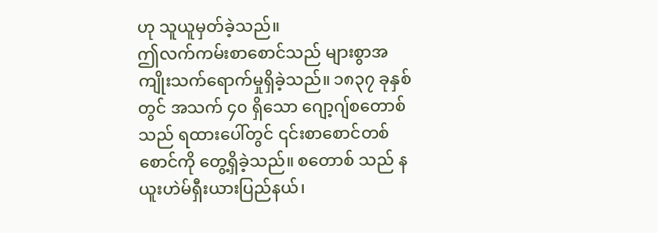ဟု သူယူမှတ်ခဲ့သည်။
ဤလက်ကမ်းစာစောင်သည် များစွာအကျိုးသက်ရောက်မှုရှိခဲ့သည်။ ၁၈၃၇ ခုနှစ်တွင် အသက် ၄၀ ရှိသော ဂျော့ဂျ်စတောစ် သည် ရထားပေါ်တွင် ၎င်းစာစောင်တစ်စောင်ကို တွေ့ရှိခဲ့သည်။ စတောစ် သည် နယူးဟဲမ်ရှီးယားပြည်နယ်၊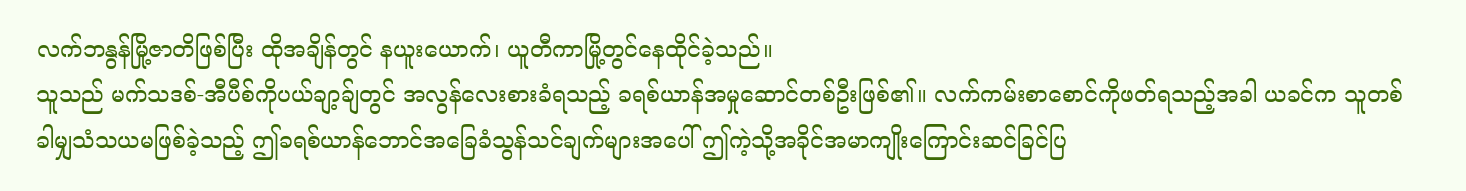လက်ဘနွန်မြို့ဇာတိဖြစ်ပြီး ထိုအချိန်တွင် နယူးယောက်၊ ယူတီကာမြို့တွင်နေထိုင်ခဲ့သည်။
သူသည် မက်သဒစ်-အီပီစ်ကိုပယ်ချာ့ခ်ျတွင် အလွန်လေးစားခံရသည့် ခရစ်ယာန်အမှုဆောင်တစ်ဦးဖြစ်၏။ လက်ကမ်းစာစောင်ကိုဖတ်ရသည့်အခါ ယခင်က သူတစ်ခါမျှသံသယမဖြစ်ခဲ့သည့် ဤခရစ်ယာန်ဘောင်အခြေခံသွန်သင်ချက်များအပေါ် ဤကဲ့သို့အခိုင်အမာကျိုးကြောင်းဆင်ခြင်ပြ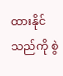ထားနိုင်သည်ကို စွဲ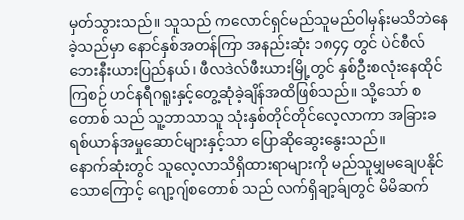မှတ်သွားသည်။ သူသည် ကလောင်ရှင်မည်သူမည်ဝါမှန်းမသိဘဲနေခဲ့သည်မှာ နောင်နှစ်အတန်ကြာ အနည်းဆုံး ၁၈၄၄ တွင် ပဲင်စီလ်ဘေးနီးယားပြည်နယ်၊ ဖီလဒဲလ်ဖီးယားမြို့တွင် နှစ်ဦးစလုံးနေထိုင်ကြစဉ် ဟင်နရီဂရူးနှင့်တွေ့ဆုံခဲ့ချိန်အထိဖြစ်သည်။ သို့သော် စတောစ် သည် သူ့ဘာသာသူ သုံးနှစ်တိုင်တိုင်လေ့လာကာ အခြားခရစ်ယာန်အမှုဆောင်များနှင့်သာ ပြောဆိုဆွေးနွေးသည်။
နောက်ဆုံးတွင် သူလေ့လာသိရှိထားရာများကို မည်သူမျှမချေပနိုင်သောကြောင့် ဂျော့ဂျ်စတောစ် သည် လက်ရှိချာ့ခ်ျတွင် မိမိဆက်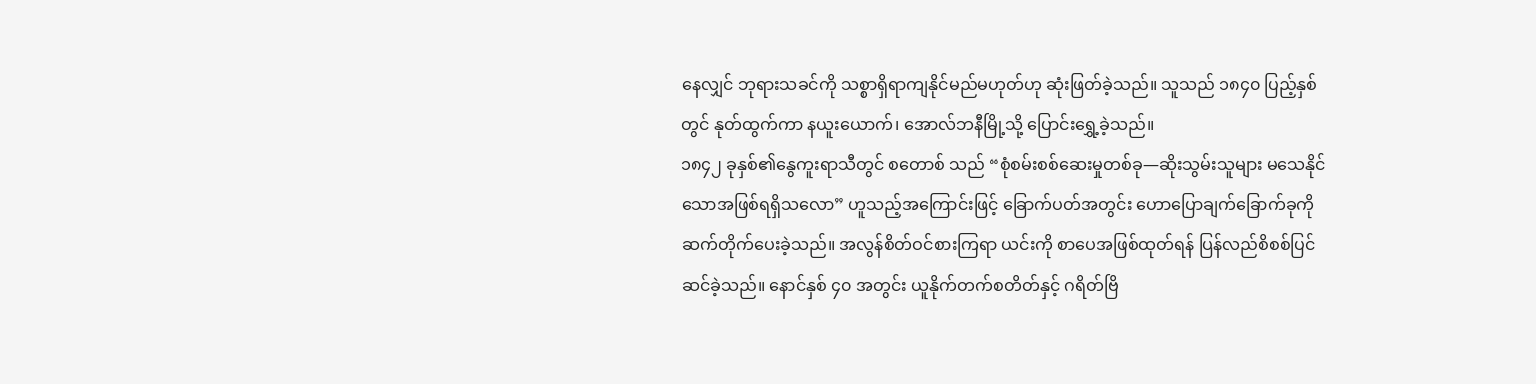နေလျှင် ဘုရားသခင်ကို သစ္စာရှိရာကျနိုင်မည်မဟုတ်ဟု ဆုံးဖြတ်ခဲ့သည်။ သူသည် ၁၈၄၀ ပြည့်နှစ်တွင် နုတ်ထွက်ကာ နယူးယောက်၊ အောလ်ဘနီမြို့သို့ ပြောင်းရွှေ့ခဲ့သည်။
၁၈၄၂ ခုနှစ်၏နွေကူးရာသီတွင် စတောစ် သည် “စုံစမ်းစစ်ဆေးမှုတစ်ခု—ဆိုးသွမ်းသူများ မသေနိုင်သောအဖြစ်ရရှိသလော” ဟူသည့်အကြောင်းဖြင့် ခြောက်ပတ်အတွင်း ဟောပြောချက်ခြောက်ခုကို ဆက်တိုက်ပေးခဲ့သည်။ အလွန်စိတ်ဝင်စားကြရာ ယင်းကို စာပေအဖြစ်ထုတ်ရန် ပြန်လည်စိစစ်ပြင်ဆင်ခဲ့သည်။ နောင်နှစ် ၄၀ အတွင်း ယူနိုက်တက်စတိတ်နှင့် ဂရိတ်ဗြိ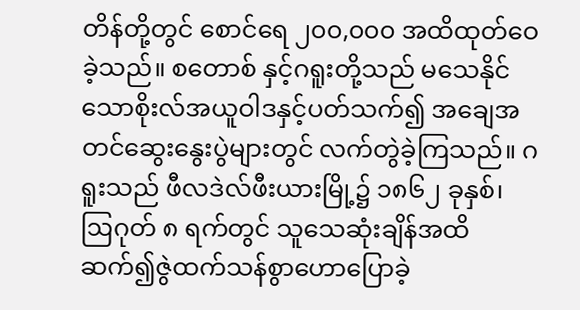တိန်တို့တွင် စောင်ရေ ၂၀၀,၀၀၀ အထိထုတ်ဝေခဲ့သည်။ စတောစ် နှင့်ဂရူးတို့သည် မသေနိုင်သောစိုးလ်အယူဝါဒနှင့်ပတ်သက်၍ အချေအတင်ဆွေးနွေးပွဲများတွင် လက်တွဲခဲ့ကြသည်။ ဂရူးသည် ဖီလဒဲလ်ဖီးယားမြို့၌ ၁၈၆၂ ခုနှစ်၊ ဩဂုတ် ၈ ရက်တွင် သူသေဆုံးချိန်အထိ ဆက်၍ဇွဲထက်သန်စွာဟောပြောခဲ့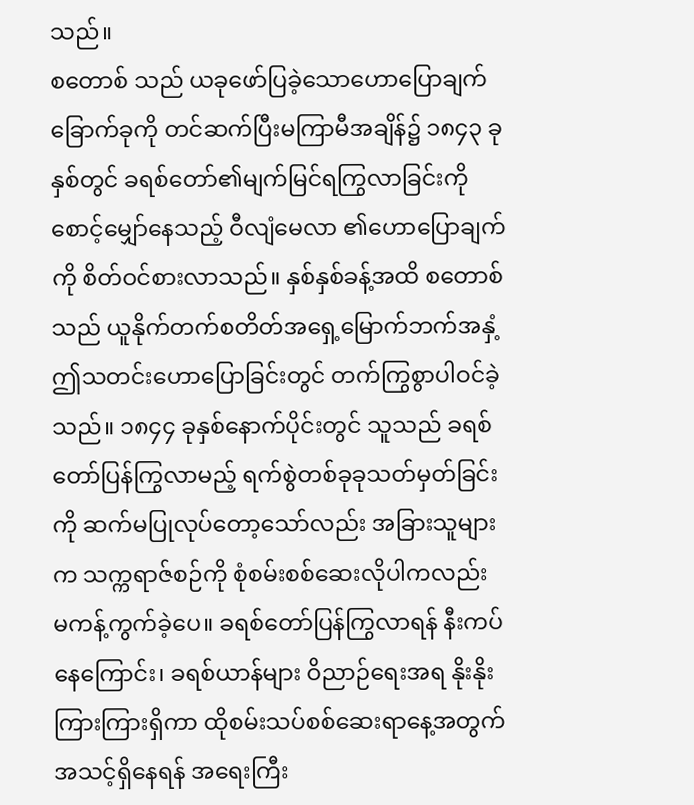သည်။
စတောစ် သည် ယခုဖော်ပြခဲ့သောဟောပြောချက်ခြောက်ခုကို တင်ဆက်ပြီးမကြာမီအချိန်၌ ၁၈၄၃ ခုနှစ်တွင် ခရစ်တော်၏မျက်မြင်ရကြွလာခြင်းကို စောင့်မျှော်နေသည့် ဝီလျံမေလာ ၏ဟောပြောချက်ကို စိတ်ဝင်စားလာသည်။ နှစ်နှစ်ခန့်အထိ စတောစ် သည် ယူနိုက်တက်စတိတ်အရှေ့မြောက်ဘက်အနှံ့ ဤသတင်းဟောပြောခြင်းတွင် တက်ကြွစွာပါဝင်ခဲ့သည်။ ၁၈၄၄ ခုနှစ်နောက်ပိုင်းတွင် သူသည် ခရစ်တော်ပြန်ကြွလာမည့် ရက်စွဲတစ်ခုခုသတ်မှတ်ခြင်းကို ဆက်မပြုလုပ်တော့သော်လည်း အခြားသူများက သက္ကရာဇ်စဉ်ကို စုံစမ်းစစ်ဆေးလိုပါကလည်း မကန့်ကွက်ခဲ့ပေ။ ခရစ်တော်ပြန်ကြွလာရန် နီးကပ်နေကြောင်း၊ ခရစ်ယာန်များ ဝိညာဉ်ရေးအရ နိုးနိုးကြားကြားရှိကာ ထိုစမ်းသပ်စစ်ဆေးရာနေ့အတွက် အသင့်ရှိနေရန် အရေးကြီး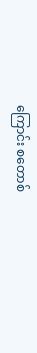ကြောင်း စတောစ်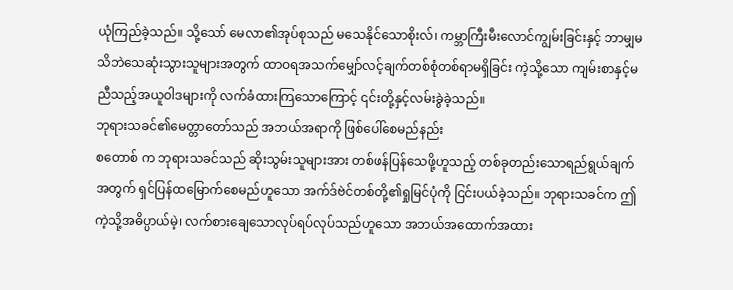ယုံကြည်ခဲ့သည်။ သို့သော် မေလာ၏အုပ်စုသည် မသေနိုင်သောစိုးလ်၊ ကမ္ဘာကြီးမီးလောင်ကျွမ်းခြင်းနှင့် ဘာမျှမသိဘဲသေဆုံးသွားသူများအတွက် ထာဝရအသက်မျှော်လင့်ချက်တစ်စုံတစ်ရာမရှိခြင်း ကဲ့သို့သော ကျမ်းစာနှင့်မညီသည့်အယူဝါဒများကို လက်ခံထားကြသောကြောင့် ၎င်းတို့နှင့်လမ်းခွဲခဲ့သည်။
ဘုရားသခင်၏မေတ္တာတော်သည် အဘယ်အရာကို ဖြစ်ပေါ်စေမည်နည်း
စတောစ် က ဘုရားသခင်သည် ဆိုးသွမ်းသူများအား တစ်ဖန်ပြန်သေဖို့ဟူသည့် တစ်ခုတည်းသောရည်ရွယ်ချက်အတွက် ရှင်ပြန်ထမြောက်စေမည်ဟူသော အက်ဒ်ဗဲင်တစ်တို့၏ရှုမြင်ပုံကို ငြင်းပယ်ခဲ့သည်။ ဘုရားသခင်က ဤကဲ့သို့အဓိပ္ပာယ်မဲ့၊ လက်စားချေသောလုပ်ရပ်လုပ်သည်ဟူသော အဘယ်အထောက်အထား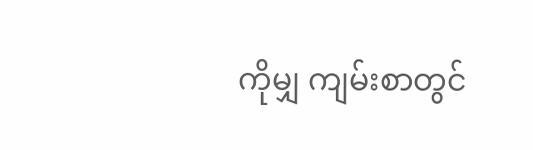ကိုမျှ ကျမ်းစာတွင်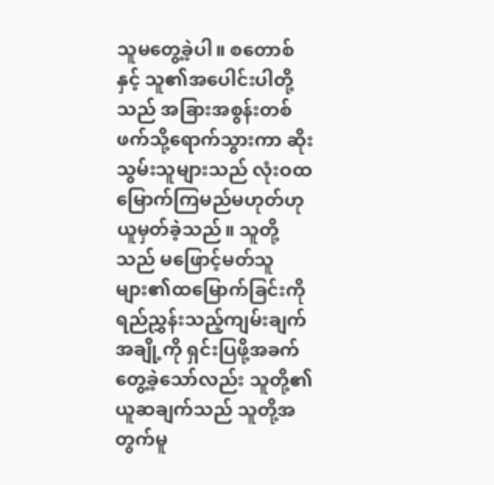သူမတွေ့ခဲ့ပါ။ စတောစ် နှင့် သူ၏အပေါင်းပါတို့သည် အခြားအစွန်းတစ်ဖက်သို့ရောက်သွားကာ ဆိုးသွမ်းသူများသည် လုံးဝထမြောက်ကြမည်မဟုတ်ဟု ယူမှတ်ခဲ့သည်။ သူတို့သည် မဖြောင့်မတ်သူများ၏ထမြောက်ခြင်းကို ရည်ညွှန်းသည့်ကျမ်းချက်အချို့ကို ရှင်းပြဖို့အခက်တွေ့ခဲ့သော်လည်း သူတို့၏ယူဆချက်သည် သူတို့အတွက်မူ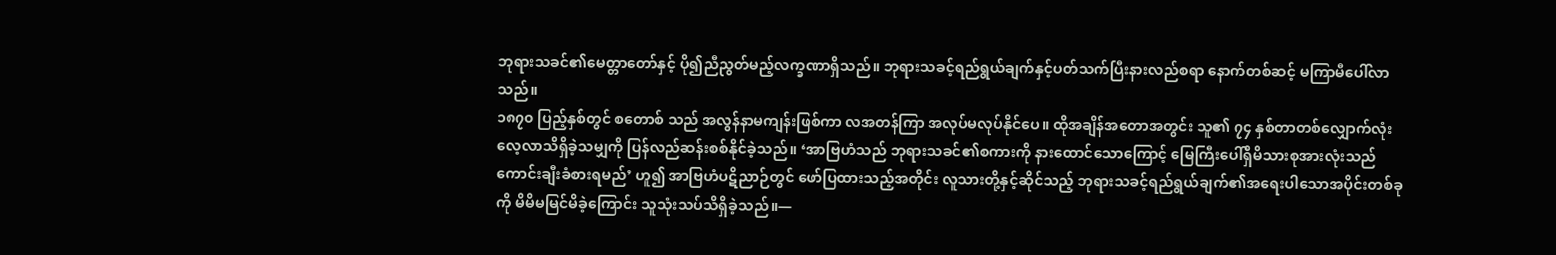ဘုရားသခင်၏မေတ္တာတော်နှင့် ပို၍ညီညွတ်မည့်လက္ခဏာရှိသည်။ ဘုရားသခင့်ရည်ရွယ်ချက်နှင့်ပတ်သက်ပြီးနားလည်စရာ နောက်တစ်ဆင့် မကြာမီပေါ်လာသည်။
၁၈၇၀ ပြည့်နှစ်တွင် စတောစ် သည် အလွန်နာမကျန်းဖြစ်ကာ လအတန်ကြာ အလုပ်မလုပ်နိုင်ပေ။ ထိုအချိန်အတောအတွင်း သူ၏ ၇၄ နှစ်တာတစ်လျှောက်လုံး လေ့လာသိရှိခဲ့သမျှကို ပြန်လည်ဆန်းစစ်နိုင်ခဲ့သည်။ ‘အာဗြဟံသည် ဘုရားသခင်၏စကားကို နားထောင်သောကြောင့် မြေကြီးပေါ်ရှိမိသားစုအားလုံးသည် ကောင်းချီးခံစားရမည်’ ဟူ၍ အာဗြဟံပဋိညာဉ်တွင် ဖော်ပြထားသည့်အတိုင်း လူသားတို့နှင့်ဆိုင်သည့် ဘုရားသခင့်ရည်ရွယ်ချက်၏အရေးပါသောအပိုင်းတစ်ခုကို မိမိမမြင်မိခဲ့ကြောင်း သူသုံးသပ်သိရှိခဲ့သည်။—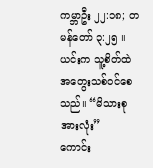ကမ္ဘာဦး ၂၂:၁၈; တမန်တော် ၃:၂၅ ။
ယင်းက သူ့စိတ်ထဲ အတွေးသစ်ဝင်စေသည်။ “မိသားစုအားလုံး”
ကောင်း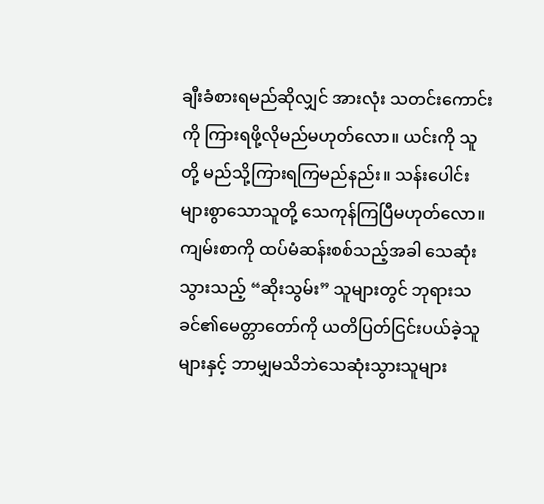ချီးခံစားရမည်ဆိုလျှင် အားလုံး သတင်းကောင်းကို ကြားရဖို့လိုမည်မဟုတ်လော။ ယင်းကို သူတို့ မည်သို့ကြားရကြမည်နည်း။ သန်းပေါင်းများစွာသောသူတို့ သေကုန်ကြပြီမဟုတ်လော။ ကျမ်းစာကို ထပ်မံဆန်းစစ်သည့်အခါ သေဆုံးသွားသည့် “ဆိုးသွမ်း” သူများတွင် ဘုရားသခင်၏မေတ္တာတော်ကို ယတိပြတ်ငြင်းပယ်ခဲ့သူများနှင့် ဘာမျှမသိဘဲသေဆုံးသွားသူများ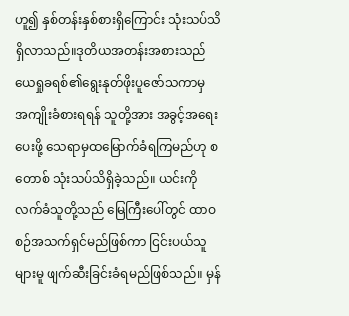ဟူ၍ နှစ်တန်းနှစ်စားရှိကြောင်း သုံးသပ်သိရှိလာသည်။ဒုတိယအတန်းအစားသည် ယေရှုခရစ်၏ရွေးနုတ်ဖိုးပူဇော်သကာမှ အကျိုးခံစားရရန် သူတို့အား အခွင့်အရေးပေးဖို့ သေရာမှထမြောက်ခံရကြမည်ဟု စတောစ် သုံးသပ်သိရှိခဲ့သည်။ ယင်းကို လက်ခံသူတို့သည် မြေကြီးပေါ်တွင် ထာဝစဉ်အသက်ရှင်မည်ဖြစ်ကာ ငြင်းပယ်သူများမူ ဖျက်ဆီးခြင်းခံရမည်ဖြစ်သည်။ မှန်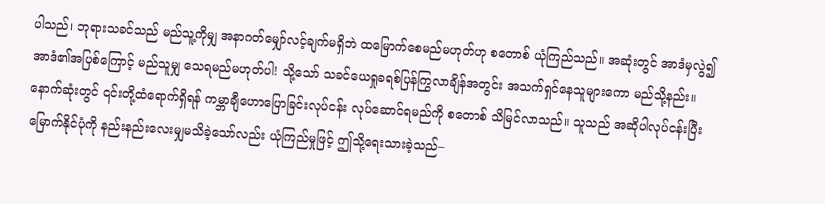ပါသည်၊ ဘုရားသခင်သည် မည်သူ့ကိုမျှ အနာဂတ်မျှော်လင့်ချက်မရှိဘဲ ထမြောက်စေမည်မဟုတ်ဟု စတောစ် ယုံကြည်သည်။ အဆုံးတွင် အာဒံမှလွဲ၍ အာဒံ၏အပြစ်ကြောင့် မည်သူမျှ သေရမည်မဟုတ်ပါ! သို့သော် သခင်ယေရှုခရစ်ပြန်ကြွလာချိန်အတွင်း အသက်ရှင်နေသူများကော မည်သို့နည်း။ နောက်ဆုံးတွင် ၎င်းတို့ထံရောက်ရှိရန် ကမ္ဘာချီဟောပြောခြင်းလုပ်ငန်း လုပ်ဆောင်ရမည်ကို စတောစ် သိမြင်လာသည်။ သူသည် အဆိုပါလုပ်ငန်းပြီးမြောက်နိုင်ပုံကို နည်းနည်းလေးမျှမသိခဲ့သော်လည်း ယုံကြည်မှုဖြင့် ဤသို့ရေးသားခဲ့သည်–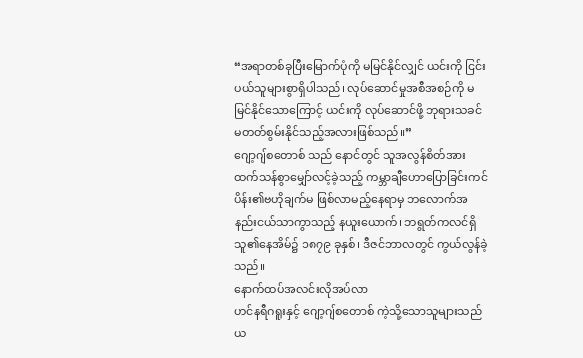“အရာတစ်ခုပြီးမြောက်ပုံကို မမြင်နိုင်လျှင် ယင်းကို ငြင်းပယ်သူများစွာရှိပါသည်၊ လုပ်ဆောင်မှုအစီအစဉ်ကို မမြင်နိုင်သောကြောင့် ယင်းကို လုပ်ဆောင်ဖို့ ဘုရားသခင်မတတ်စွမ်းနိုင်သည့်အလားဖြစ်သည်။”
ဂျော့ဂျ်စတောစ် သည် နောင်တွင် သူအလွန်စိတ်အားထက်သန်စွာမျှော်လင့်ခဲ့သည့် ကမ္ဘာချီဟောပြောခြင်းကင်ပိန်း၏ဗဟိုချက်မ ဖြစ်လာမည့်နေရာမှ ဘလောက်အနည်းငယ်သာကွာသည့် နယူးယောက်၊ ဘရွတ်ကလင်ရှိ သူ၏နေအိမ်၌ ၁၈၇၉ ခုနှစ်၊ ဒီဇင်ဘာလတွင် ကွယ်လွန်ခဲ့သည်။
နောက်ထပ်အလင်းလိုအပ်လာ
ဟင်နရီဂရူးနှင့် ဂျော့ဂျ်စတောစ် ကဲ့သို့သောသူများသည် ယ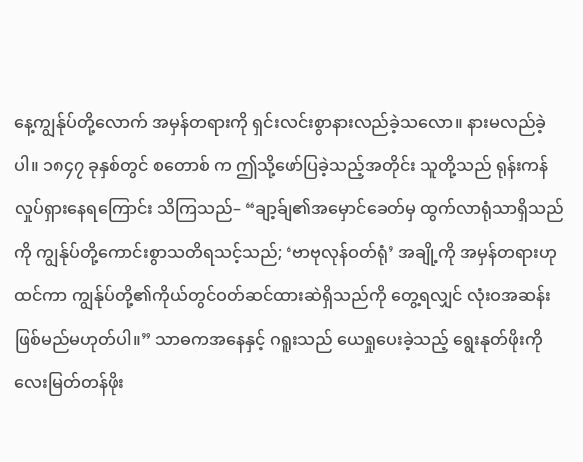နေ့ကျွန်ုပ်တို့လောက် အမှန်တရားကို ရှင်းလင်းစွာနားလည်ခဲ့သလော။ နားမလည်ခဲ့ပါ။ ၁၈၄၇ ခုနှစ်တွင် စတောစ် က ဤသို့ဖော်ပြခဲ့သည့်အတိုင်း သူတို့သည် ရုန်းကန်လှုပ်ရှားနေရကြောင်း သိကြသည်– “ချာ့ခ်ျ၏အမှောင်ခေတ်မှ ထွက်လာရုံသာရှိသည်ကို ကျွန်ုပ်တို့ကောင်းစွာသတိရသင့်သည်; ‘ဗာဗုလုန်ဝတ်ရုံ’ အချို့ကို အမှန်တရားဟုထင်ကာ ကျွန်ုပ်တို့၏ကိုယ်တွင်ဝတ်ဆင်ထားဆဲရှိသည်ကို တွေ့ရလျှင် လုံးဝအဆန်းဖြစ်မည်မဟုတ်ပါ။” သာဓကအနေနှင့် ဂရူးသည် ယေရှုပေးခဲ့သည့် ရွေးနုတ်ဖိုးကို လေးမြတ်တန်ဖိုး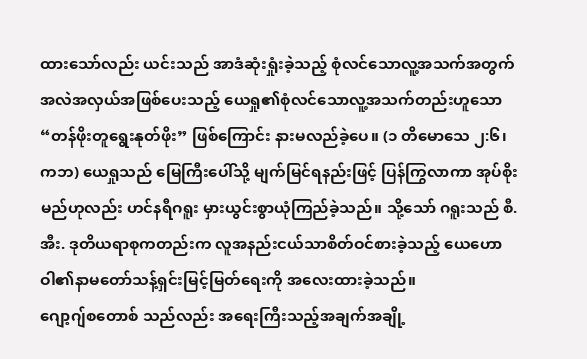ထားသော်လည်း ယင်းသည် အာဒံဆုံးရှုံးခဲ့သည့် စုံလင်သောလူ့အသက်အတွက် အလဲအလှယ်အဖြစ်ပေးသည့် ယေရှု၏စုံလင်သောလူ့အသက်တည်းဟူသော “တန်ဖိုးတူရွေးနုတ်ဖိုး” ဖြစ်ကြောင်း နားမလည်ခဲ့ပေ။ (၁ တိမောသေ ၂:၆၊ ကဘ) ယေရှုသည် မြေကြီးပေါ်သို့ မျက်မြင်ရနည်းဖြင့် ပြန်ကြွလာကာ အုပ်စိုးမည်ဟုလည်း ဟင်နရီဂရူး မှားယွင်းစွာယုံကြည်ခဲ့သည်။ သို့သော် ဂရူးသည် စီ.အီး. ဒုတိယရာစုကတည်းက လူအနည်းငယ်သာစိတ်ဝင်စားခဲ့သည့် ယေဟောဝါ၏နာမတော်သန့်ရှင်းမြင့်မြတ်ရေးကို အလေးထားခဲ့သည်။
ဂျော့ဂျ်စတောစ် သည်လည်း အရေးကြီးသည့်အချက်အချို့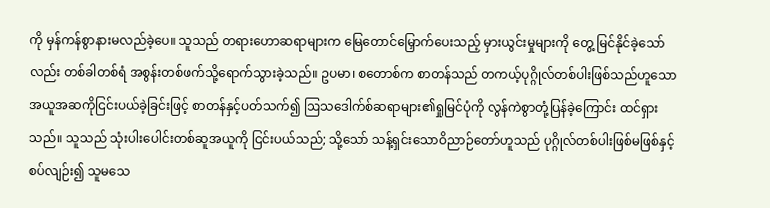ကို မှန်ကန်စွာနားမလည်ခဲ့ပေ။ သူသည် တရားဟောဆရာများက မြေတောင်မြှောက်ပေးသည့် မှားယွင်းမှုများကို တွေ့ မြင်နိုင်ခဲ့သော်လည်း တစ်ခါတစ်ရံ အစွန်းတစ်ဖက်သို့ရောက်သွားခဲ့သည်။ ဥပမာ၊ စတောစ်က စာတန်သည် တကယ့်ပုဂ္ဂိုလ်တစ်ပါးဖြစ်သည်ဟူသော အယူအဆကိုငြင်းပယ်ခဲ့ခြင်းဖြင့် စာတန်နှင့်ပတ်သက်၍ ဩသဒေါက်စ်ဆရာများ၏ရှုမြင်ပုံကို လွန်ကဲစွာတုံ့ပြန်ခဲ့ကြောင်း ထင်ရှားသည်။ သူသည် သုံးပါးပေါင်းတစ်ဆူအယူကို ငြင်းပယ်သည်; သို့သော် သန့်ရှင်းသောဝိညာဉ်တော်ဟူသည် ပုဂ္ဂိုလ်တစ်ပါးဖြစ်မဖြစ်နှင့်စပ်လျဉ်း၍ သူမသေ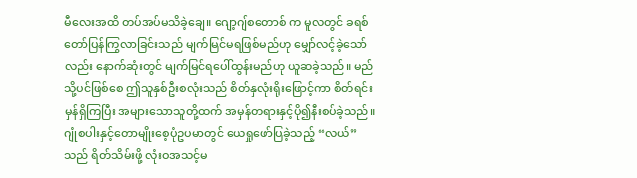မီလေးအထိ တပ်အပ်မသိခဲ့ချေ။ ဂျော့ဂျ်စတောစ် က မူလတွင် ခရစ်တော်ပြန်ကြွလာခြင်းသည် မျက်မြင်မရဖြစ်မည်ဟု မျှော်လင့်ခဲ့သော်လည်း နောက်ဆုံးတွင် မျက်မြင်ရပေါ်ထွန်းမည်ဟု ယူဆခဲ့သည်။ မည်သို့ပင်ဖြစ်စေ ဤသူနှစ်ဦးစလုံးသည် စိတ်နှလုံးရိုးဖြောင့်ကာ စိတ်ရင်းမှန်ရှိကြပြီး အများသောသူတို့ထက် အမှန်တရားနှင့်ပို၍နီးစပ်ခဲ့သည်။ဂျုံစပါးနှင့်တောမျိုးစေ့ပုံဥပမာတွင် ယေရှုဖော်ပြခဲ့သည့် “လယ်” သည် ရိတ်သိမ်းဖို့ လုံးဝအသင့်မ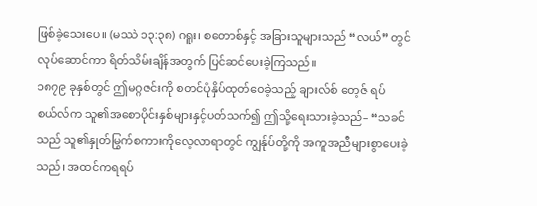ဖြစ်ခဲ့သေးပေ။ (မဿဲ ၁၃:၃၈) ဂရူး၊ စတောစ်နှင့် အခြားသူများသည် “လယ်” တွင်လုပ်ဆောင်ကာ ရိတ်သိမ်းချိန်အတွက် ပြင်ဆင်ပေးခဲ့ကြသည်။
၁၈၇၉ ခုနှစ်တွင် ဤမဂ္ဂဇင်းကို စတင်ပုံနှိပ်ထုတ်ဝေခဲ့သည့် ချားလ်စ် တေ့ဇ် ရပ်စယ်လ်က သူ၏အစောပိုင်းနှစ်များနှင့်ပတ်သက်၍ ဤသို့ရေးသားခဲ့သည်– “သခင်သည် သူ၏နှုတ်မြွက်စကားကိုလေ့လာရာတွင် ကျွန်ုပ်တို့ကို အကူအညီများစွာပေးခဲ့သည်၊ အထင်ကရရပ်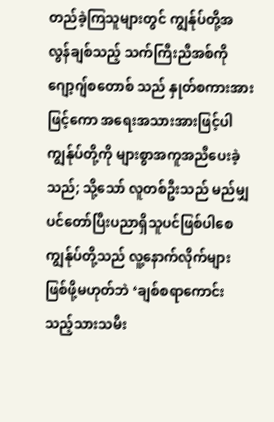တည်ခဲ့ကြသူများတွင် ကျွန်ုပ်တို့အလွန်ချစ်သည့် သက်ကြီးညီအစ်ကိုဂျော့ဂျ်စတောစ် သည် နှုတ်စကားအားဖြင့်ကော အရေးအသားအားဖြင့်ပါ ကျွန်ုပ်တို့ကို များစွာအကူအညီပေးခဲ့သည်; သို့သော် လူတစ်ဦးသည် မည်မျှပင်တော်ပြီးပညာရှိသူပင်ဖြစ်ပါစေ ကျွန်ုပ်တို့သည် လူ့နောက်လိုက်များဖြစ်ဖို့မဟုတ်ဘဲ ‘ချစ်စရာကောင်းသည့်သားသမီး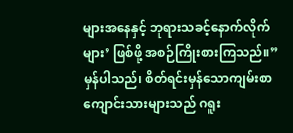များအနေနှင့် ဘုရားသခင့်နောက်လိုက်များ’ ဖြစ်ဖို့ အစဉ်ကြိုးစားကြသည်။” မှန်ပါသည်၊ စိတ်ရင်းမှန်သောကျမ်းစာကျောင်းသားများသည် ဂရူး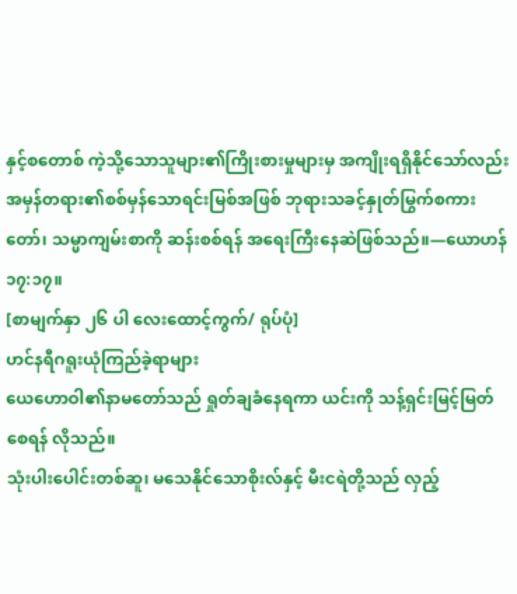နှင့်စတောစ် ကဲ့သို့သောသူများ၏ကြိုးစားမှုများမှ အကျိုးရရှိနိုင်သော်လည်း အမှန်တရား၏စစ်မှန်သောရင်းမြစ်အဖြစ် ဘုရားသခင့်နှုတ်မြွက်စကားတော်၊ သမ္မာကျမ်းစာကို ဆန်းစစ်ရန် အရေးကြီးနေဆဲဖြစ်သည်။—ယောဟန် ၁၇:၁၇။
[စာမျက်နှာ ၂၆ ပါ လေးထောင့်ကွက်/ ရုပ်ပုံ]
ဟင်နရီဂရူးယုံကြည်ခဲ့ရာများ
ယေဟောဝါ၏နာမတော်သည် ရှုတ်ချခံနေရကာ ယင်းကို သန့်ရှင်းမြင့်မြတ်စေရန် လိုသည်။
သုံးပါးပေါင်းတစ်ဆူ၊ မသေနိုင်သောစိုးလ်နှင့် မီးငရဲတို့သည် လှည့်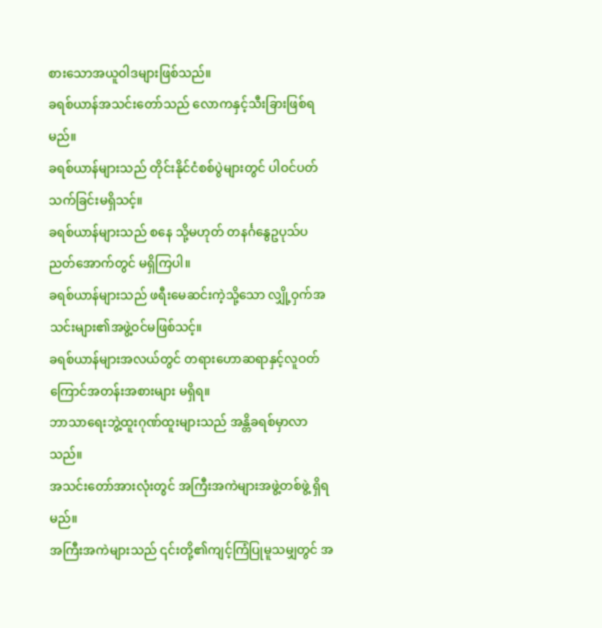စားသောအယူဝါဒများဖြစ်သည်။
ခရစ်ယာန်အသင်းတော်သည် လောကနှင့်သီးခြားဖြစ်ရမည်။
ခရစ်ယာန်များသည် တိုင်းနိုင်ငံစစ်ပွဲများတွင် ပါဝင်ပတ်သက်ခြင်းမရှိသင့်။
ခရစ်ယာန်များသည် စနေ သို့မဟုတ် တနင်္ဂနွေဥပုသ်ပညတ်အောက်တွင် မရှိကြပါ။
ခရစ်ယာန်များသည် ဖရီးမေဆင်းကဲ့သို့သော လျှို့ဝှက်အသင်းများ၏အဖွဲ့ဝင်မဖြစ်သင့်။
ခရစ်ယာန်များအလယ်တွင် တရားဟောဆရာနှင့်လူဝတ်ကြောင်အတန်းအစားများ မရှိရ။
ဘာသာရေးဘွဲ့ထူးဂုဏ်ထူးများသည် အန္တိခရစ်မှာလာသည်။
အသင်းတော်အားလုံးတွင် အကြီးအကဲများအဖွဲ့တစ်ဖွဲ့ ရှိရမည်။
အကြီးအကဲများသည် ၎င်းတို့၏ကျင့်ကြံပြုမူသမျှတွင် အ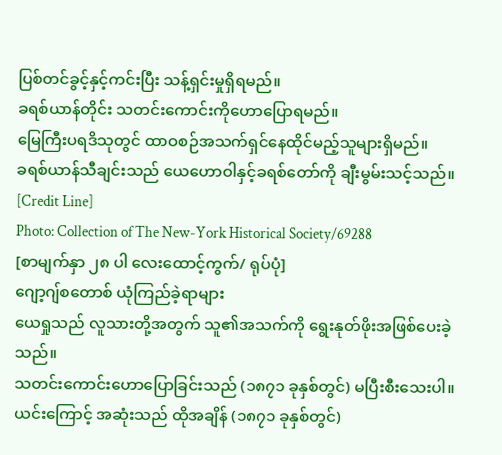ပြစ်တင်ခွင့်နှင့်ကင်းပြီး သန့်ရှင်းမှုရှိရမည်။
ခရစ်ယာန်တိုင်း သတင်းကောင်းကိုဟောပြောရမည်။
မြေကြီးပရဒိသုတွင် ထာဝစဉ်အသက်ရှင်နေထိုင်မည့်သူများရှိမည်။
ခရစ်ယာန်သီချင်းသည် ယေဟောဝါနှင့်ခရစ်တော်ကို ချီးမွမ်းသင့်သည်။
[Credit Line]
Photo: Collection of The New-York Historical Society/69288
[စာမျက်နှာ ၂၈ ပါ လေးထောင့်ကွက်/ ရုပ်ပုံ]
ဂျော့ဂျ်စတောစ် ယုံကြည်ခဲ့ရာများ
ယေရှုသည် လူသားတို့အတွက် သူ၏အသက်ကို ရွေးနုတ်ဖိုးအဖြစ်ပေးခဲ့သည်။
သတင်းကောင်းဟောပြောခြင်းသည် (၁၈၇၁ ခုနှစ်တွင်) မပြီးစီးသေးပါ။
ယင်းကြောင့် အဆုံးသည် ထိုအချိန် (၁၈၇၁ ခုနှစ်တွင်)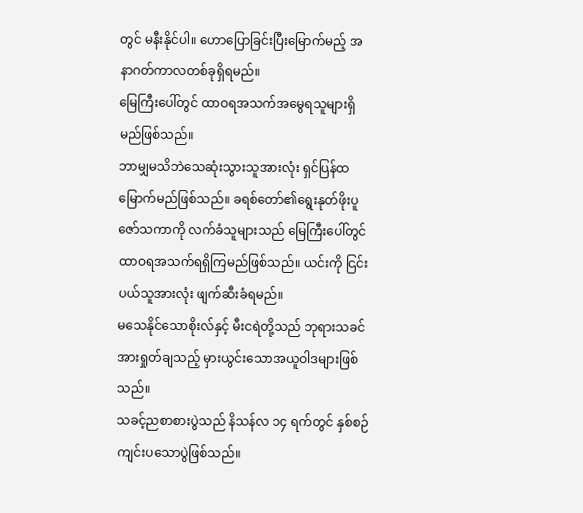တွင် မနီးနိုင်ပါ။ ဟောပြောခြင်းပြီးမြောက်မည့် အနာဂတ်ကာလတစ်ခုရှိရမည်။
မြေကြီးပေါ်တွင် ထာဝရအသက်အမွေရသူများရှိမည်ဖြစ်သည်။
ဘာမျှမသိဘဲသေဆုံးသွားသူအားလုံး ရှင်ပြန်ထမြောက်မည်ဖြစ်သည်။ ခရစ်တော်၏ရွေးနုတ်ဖိုးပူဇော်သကာကို လက်ခံသူများသည် မြေကြီးပေါ်တွင် ထာဝရအသက်ရရှိကြမည်ဖြစ်သည်။ ယင်းကို ငြင်းပယ်သူအားလုံး ဖျက်ဆီးခံရမည်။
မသေနိုင်သောစိုးလ်နှင့် မီးငရဲတို့သည် ဘုရားသခင်အားရှုတ်ချသည့် မှားယွင်းသောအယူဝါဒများဖြစ်သည်။
သခင့်ညစာစားပွဲသည် နိသန်လ ၁၄ ရက်တွင် နှစ်စဉ်ကျင်းပသောပွဲဖြစ်သည်။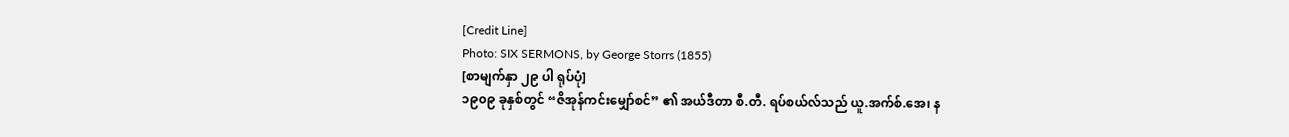[Credit Line]
Photo: SIX SERMONS, by George Storrs (1855)
[စာမျက်နှာ ၂၉ ပါ ရုပ်ပုံ]
၁၉၀၉ ခုနှစ်တွင် “ဇိအုန်ကင်းမျှော်စင်” ၏ အယ်ဒီတာ စီ.တီ. ရပ်စယ်လ်သည် ယူ.အက်စ်.အေ၊ န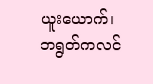ယူးယောက်၊ ဘရွတ်ကလင်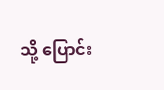သို့ ပြောင်း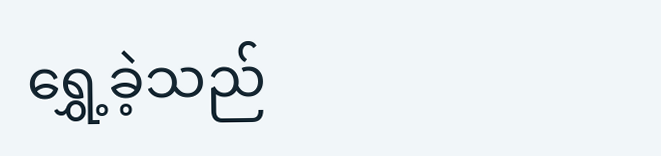ရွှေ့ခဲ့သည်